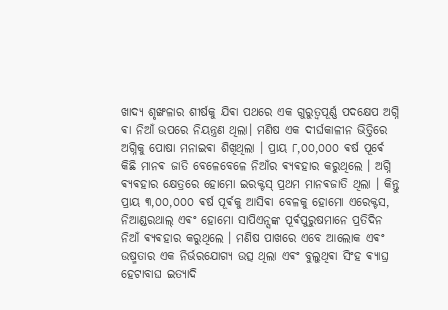ଖାଦ୍ୟ ଶୃଙ୍ଖଳାର ଶୀର୍ଷକୁ ଯିଵା ପଥରେ ଏକ ଗୁରୁତ୍ୱପୂର୍ଣ୍ଣ ପଦକ୍ଷେପ ଅଗ୍ନି ଵା ନିଆଁ ଉପରେ ନିୟନ୍ତ୍ରଣ ଥିଲା। ମଣିଷ ଏକ ଦୀର୍ଘକାଳୀନ ଭିତ୍ତିରେ ଅଗ୍ନିକୁ ପୋଷା ମନାଇଵା ଶିଖିଥିଲା । ପ୍ରାୟ ୮,୦୦,୦୦୦ ଵର୍ଷ ପୂର୍ଵେ କିଛି ମାନଵ ଜାତି ବେଳେବେଳେ ନିଆଁର ଵ୍ୟଵହାର କରୁଥିଲେ । ଅଗ୍ନି ଵ୍ୟଵହାର କ୍ଷେତ୍ରରେ ହୋମୋ ଇରକ୍ଟସ୍ ପ୍ରଥମ ମାନଵଜାତି ଥିଲା । କିନ୍ତୁ ପ୍ରାୟ ୩,୦୦,୦୦୦ ଵର୍ଷ ପୂର୍ଵକୁ ଆସିଵା ବେଳକୁ ହୋମୋ ଏରେକ୍ଟସ, ନିଆଣ୍ଡରଥାଲ୍ ଏଵଂ ହୋମୋ ସାପିଏନ୍ସଙ୍କ ପୂର୍ଵପୁରୁଷମାନେ ପ୍ରତିଦିନ ନିଆଁ ଵ୍ୟଵହାର କରୁଥିଲେ । ମଣିଷ ପାଖରେ ଏବେ ଆଲୋକ ଏଵଂ ଉଷ୍ମତାର ଏକ ନିର୍ଭରଯୋଗ୍ୟ ଉତ୍ସ ଥିଲା ଏଵଂ ବୁଲୁଥିଵା ସିଂହ ଵ୍ୟାଘ୍ର ହେଟାବାଘ ଇତ୍ୟାଦି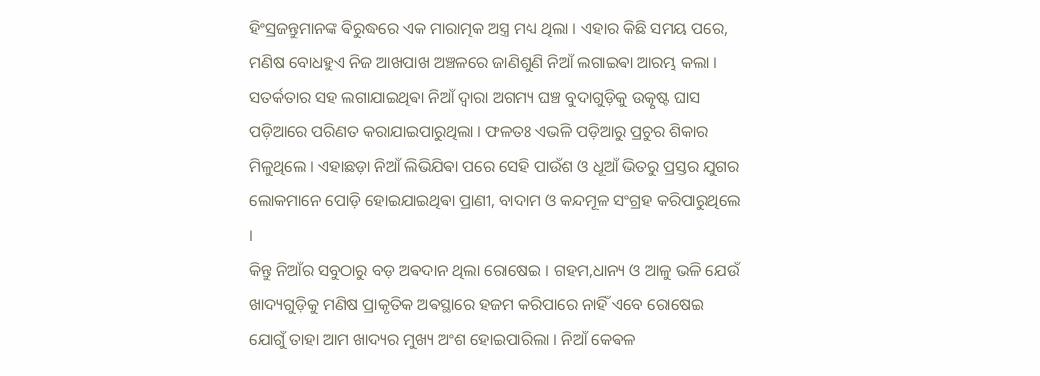ହିଂସ୍ରଜନ୍ତୁମାନଙ୍କ ଵିରୁଦ୍ଧରେ ଏକ ମାରାତ୍ମକ ଅସ୍ତ୍ର ମଧ୍ୟ ଥିଲା । ଏହାର କିଛି ସମୟ ପରେ, ମଣିଷ ବୋଧହୁଏ ନିଜ ଆଖପାଖ ଅଞ୍ଚଳରେ ଜାଣିଶୁଣି ନିଆଁ ଲଗାଇଵା ଆରମ୍ଭ କଲା । ସତର୍କତାର ସହ ଲଗାଯାଇଥିଵା ନିଆଁ ଦ୍ୱାରା ଅଗମ୍ୟ ଘଞ୍ଚ ବୁଦାଗୁଡ଼ିକୁ ଉତ୍କୃଷ୍ଟ ଘାସ ପଡ଼ିଆରେ ପରିଣତ କରାଯାଇପାରୁଥିଲା । ଫଳତଃ ଏଭଳି ପଡ଼ିଆରୁ ପ୍ରଚୁର ଶିକାର ମିଳୁଥିଲେ । ଏହାଛଡ଼ା ନିଆଁ ଲିଭିଯିଵା ପରେ ସେହି ପାଉଁଶ ଓ ଧୂଆଁ ଭିତରୁ ପ୍ରସ୍ତର ଯୁଗର ଲୋକମାନେ ପୋଡ଼ି ହୋଇଯାଇଥିଵା ପ୍ରାଣୀ, ବାଦାମ ଓ କନ୍ଦମୂଳ ସଂଗ୍ରହ କରିପାରୁଥିଲେ ।
କିନ୍ତୁ ନିଆଁର ସବୁଠାରୁ ବଡ଼ ଅଵଦାନ ଥିଲା ରୋଷେଇ । ଗହମ,ଧାନ୍ୟ ଓ ଆଳୁ ଭଳି ଯେଉଁ ଖାଦ୍ୟଗୁଡ଼ିକୁ ମଣିଷ ପ୍ରାକୃତିକ ଅଵସ୍ଥାରେ ହଜମ କରିପାରେ ନାହିଁ ଏବେ ରୋଷେଇ ଯୋଗୁଁ ତାହା ଆମ ଖାଦ୍ୟର ମୁଖ୍ୟ ଅଂଶ ହୋଇପାରିଲା । ନିଆଁ କେଵଳ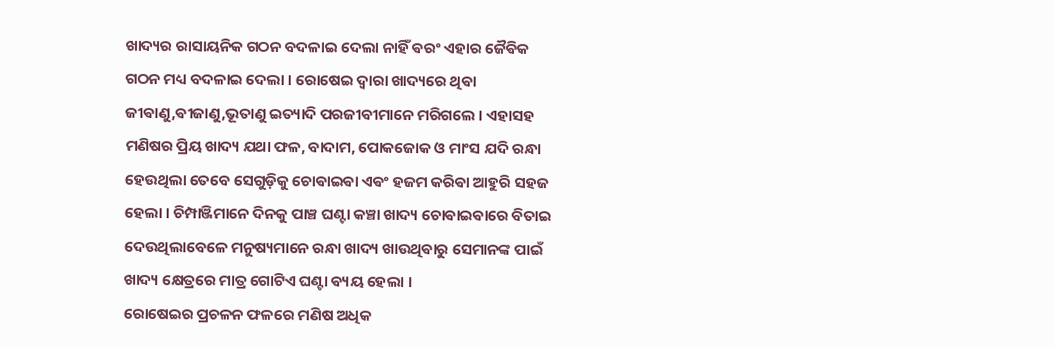ଖାଦ୍ୟର ରାସାୟନିକ ଗଠନ ବଦଳାଇ ଦେଲା ନାହିଁ ଵରଂ ଏହାର ଜୈଵିକ ଗଠନ ମଧ୍ୟ ବଦଳାଇ ଦେଲା । ରୋଷେଇ ଦ୍ୱାରା ଖାଦ୍ୟରେ ଥିଵା ଜୀଵାଣୁ,ଵୀଜାଣୁ,ଭୂତାଣୁ ଇତ୍ୟାଦି ପରଜୀଵୀମାନେ ମରିଗଲେ । ଏହାସହ ମଣିଷର ପ୍ରିୟ ଖାଦ୍ୟ ଯଥା ଫଳ, ବାଦାମ, ପୋକଜୋକ ଓ ମାଂସ ଯଦି ରନ୍ଧା ହେଉଥିଲା ତେବେ ସେଗୁଡ଼ିକୁ ଚୋଵାଇଵା ଏଵଂ ହଜମ କରିଵା ଆହୁରି ସହଜ ହେଲା । ଚିମ୍ପାଞ୍ଜିମାନେ ଦିନକୁ ପାଞ୍ଚ ଘଣ୍ଟା କଞ୍ଚା ଖାଦ୍ୟ ଚୋଵାଇଵାରେ ବିତାଇ ଦେଉଥିଲାବେଳେ ମନୁଷ୍ୟମାନେ ରନ୍ଧା ଖାଦ୍ୟ ଖାଉଥିଵାରୁ ସେମାନଙ୍କ ପାଇଁ ଖାଦ୍ୟ କ୍ଷେତ୍ରରେ ମାତ୍ର ଗୋଟିଏ ଘଣ୍ଟା ଵ୍ୟୟ ହେଲା ।
ରୋଷେଇର ପ୍ରଚଳନ ଫଳରେ ମଣିଷ ଅଧିକ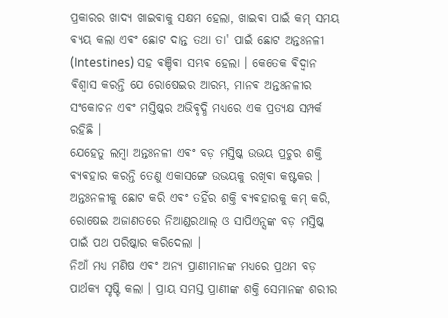ପ୍ରକାରର ଖାଦ୍ୟ ଖାଇଵାକୁ ସକ୍ଷମ ହେଲା, ଖାଇଵା ପାଇଁ କମ୍ ସମୟ ଵ୍ୟୟ କଲା ଏଵଂ ଛୋଟ ଦାନ୍ତ ତଥା ତା' ପାଇଁ ଛୋଟ ଅନ୍ତଃନଳୀ (Intestines) ସହ ଵଞ୍ଚିଵା ସମ୍ଭଵ ହେଲା । କେତେକ ଵିଦ୍ୱାନ ଵିଶ୍ୱାସ କରନ୍ତି ଯେ ରୋଷେଇର ଆରମ୍ଭ, ମାନଵ ଅନ୍ତଃନଳୀର ସଂକୋଚନ ଏଵଂ ମସ୍ତିଷ୍କର ଅଭିଵୃଦ୍ଧି ମଧ୍ୟରେ ଏକ ପ୍ରତ୍ୟକ୍ଷ ସମ୍ପର୍କ ରହିଛି ।
ଯେହେତୁ ଲମ୍ଵା ଅନ୍ତଃନଳୀ ଏଵଂ ବଡ଼ ମସ୍ତିଷ୍କ ଉଭୟ ପ୍ରଚୁର ଶକ୍ତି ଵ୍ୟଵହାର କରନ୍ତି ତେଣୁ ଏକାସଙ୍ଗେ ଉଭୟକୁ ରଖିଵା କଷ୍ଟକର । ଅନ୍ତଃନଳୀକୁ ଛୋଟ କରି ଏଵଂ ତହିଁର ଶକ୍ତି ଵ୍ୟଵହାରକୁ କମ୍ କରି, ରୋଷେଇ ଅଜାଣତରେ ନିଆଣ୍ଡରଥାଲ୍ ଓ ସାପିଏନ୍ସଙ୍କ ବଡ଼ ମସ୍ତିଷ୍କ ପାଇଁ ପଥ ପରିଷ୍କାର କରିଦେଲା ।
ନିଆଁ ମଧ୍ୟ ମଣିଷ ଏଵଂ ଅନ୍ୟ ପ୍ରାଣୀମାନଙ୍କ ମଧ୍ୟରେ ପ୍ରଥମ ବଡ଼ ପାର୍ଥକ୍ୟ ସୃଷ୍ଟି କଲା । ପ୍ରାୟ ସମସ୍ତ ପ୍ରାଣୀଙ୍କ ଶକ୍ତି ସେମାନଙ୍କ ଶରୀର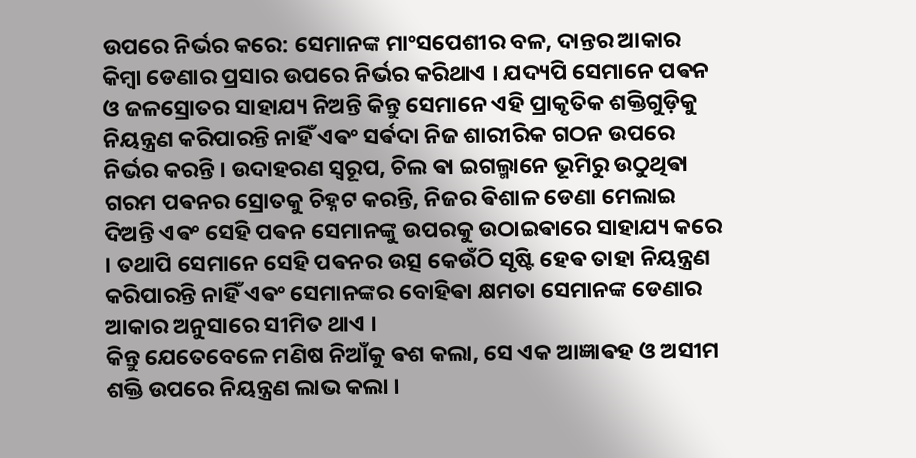ଉପରେ ନିର୍ଭର କରେ: ସେମାନଙ୍କ ମାଂସପେଶୀର ବଳ, ଦାନ୍ତର ଆକାର କିମ୍ଵା ଡେଣାର ପ୍ରସାର ଉପରେ ନିର୍ଭର କରିଥାଏ । ଯଦ୍ୟପି ସେମାନେ ପଵନ ଓ ଜଳସ୍ରୋତର ସାହାଯ୍ୟ ନିଅନ୍ତି କିନ୍ତୁ ସେମାନେ ଏହି ପ୍ରାକୃତିକ ଶକ୍ତିଗୁଡ଼ିକୁ ନିୟନ୍ତ୍ରଣ କରିପାରନ୍ତି ନାହିଁ ଏଵଂ ସର୍ଵଦା ନିଜ ଶାରୀରିକ ଗଠନ ଉପରେ ନିର୍ଭର କରନ୍ତି । ଉଦାହରଣ ସ୍ୱରୂପ, ଚିଲ ଵା ଇଗଲ୍ମାନେ ଭୂମିରୁ ଉଠୁଥିଵା ଗରମ ପଵନର ସ୍ରୋତକୁ ଚିହ୍ନଟ କରନ୍ତି, ନିଜର ଵିଶାଳ ଡେଣା ମେଲାଇ ଦିଅନ୍ତି ଏଵଂ ସେହି ପଵନ ସେମାନଙ୍କୁ ଉପରକୁ ଉଠାଇଵାରେ ସାହାଯ୍ୟ କରେ । ତଥାପି ସେମାନେ ସେହି ପଵନର ଉତ୍ସ କେଉଁଠି ସୃଷ୍ଟି ହେଵ ତାହା ନିୟନ୍ତ୍ରଣ କରିପାରନ୍ତି ନାହିଁ ଏଵଂ ସେମାନଙ୍କର ବୋହିଵା କ୍ଷମତା ସେମାନଙ୍କ ଡେଣାର ଆକାର ଅନୁସାରେ ସୀମିତ ଥାଏ ।
କିନ୍ତୁ ଯେତେବେଳେ ମଣିଷ ନିଆଁକୁ ଵଶ କଲା, ସେ ଏକ ଆଜ୍ଞାଵହ ଓ ଅସୀମ ଶକ୍ତି ଉପରେ ନିୟନ୍ତ୍ରଣ ଲାଭ କଲା ।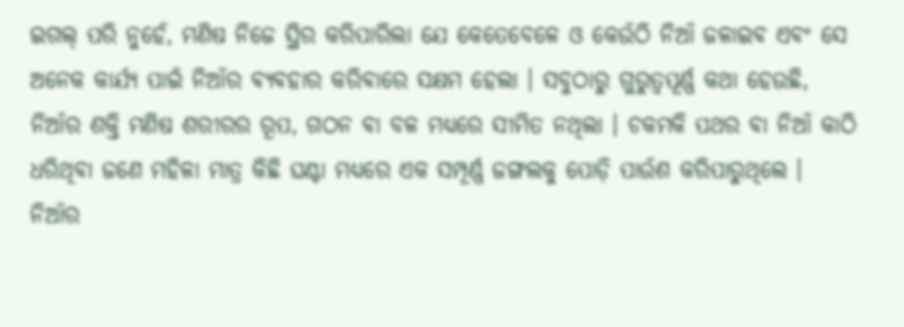ଇଗଲ୍ ପରି ନୁହେଁ, ମଣିଷ ନିଜେ ସ୍ଥିର କରିପାରିଲା ଯେ କେତେବେଳେ ଓ କେଉଁଠି ନିଆଁ ଜଳାଇଵ ଏଵଂ ସେ ଅନେକ କାର୍ଯ୍ୟ ପାଇଁ ନିଆଁର ଵ୍ୟଵହାର କରିଵାରେ ସକ୍ଷମ ହେଲା । ସବୁଠାରୁ ଗୁରୁତ୍ୱପୂର୍ଣ୍ଣ କଥା ହେଉଛି, ନିଆଁର ଶକ୍ତି ମଣିଷ ଶରୀରର ରୂପ, ଗଠନ ଵା ବଳ ମଧ୍ୟରେ ସୀମିତ ନଥିଲା । ଚକମକି ପଥର ଵା ନିଆଁ କାଠି ଧରିଥିଵା ଜଣେ ମହିଳା ମାତ୍ର କିଛି ଘଣ୍ଟା ମଧ୍ୟରେ ଏକ ସମ୍ପୂର୍ଣ୍ଣ ଜଙ୍ଗଲକୁ ପୋଡ଼ି ପାଉଁଶ କରିପାରୁଥିଲେ ।
ନିଆଁର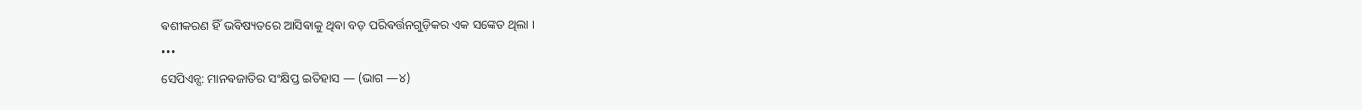ଵଶୀକରଣ ହିଁ ଭଵିଷ୍ୟତରେ ଆସିଵାକୁ ଥିଵା ବଡ଼ ପରିଵର୍ତ୍ତନଗୁଡ଼ିକର ଏକ ସଙ୍କେତ ଥିଲା ।
•••
ସେପିଏନ୍ସ: ମାନଵଜାତିର ସଂକ୍ଷିପ୍ତ ଇତିହାସ — (ଭାଗ —୪)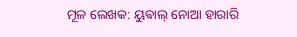ମୂଳ ଲେଖକ: ୟୁଵାଲ୍ ନୋଆ ହାରାରି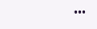•••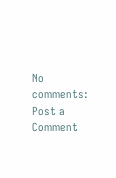No comments:
Post a Comment